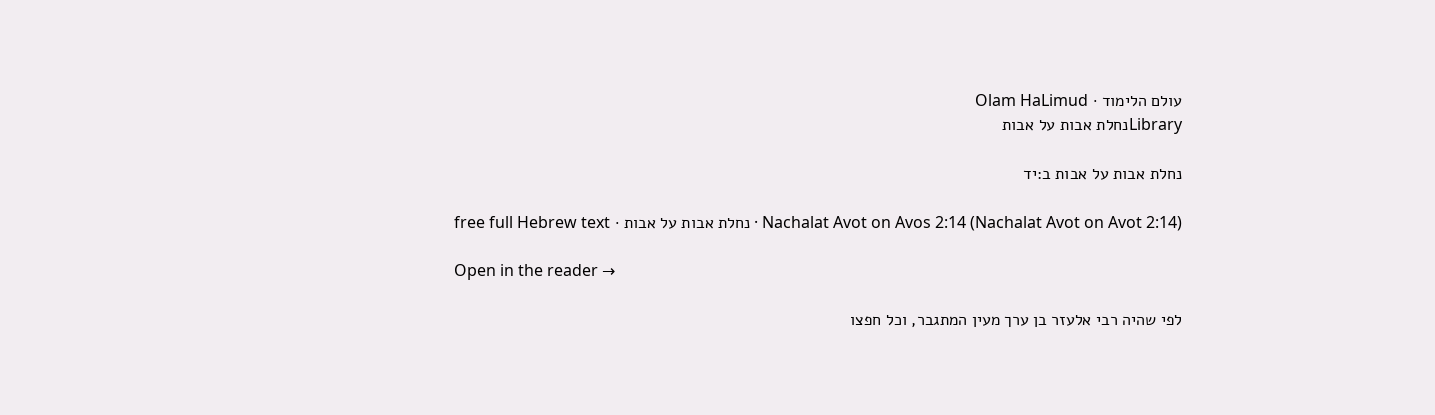עולם הלימוד · Olam HaLimud
Libraryנחלת אבות על אבות

נחלת אבות על אבות ב:יד

Nachalat Avot on Avos 2:14 (Nachalat Avot on Avot 2:14) · נחלת אבות על אבות · free full Hebrew text

Open in the reader →

לפי שהיה רבי אלעזר בן ערך מעין המתגבר, וכל חפצו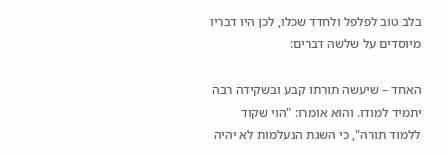בלב טוב לפלפל ולחדד שכלו, לכן היו דבריו מיוסדים על שלשה דברים:

האחד – שיעשה תורתו קבע ובשקידה רבה יתמיד למודו. והוא אומרו: "הוי שקוד ללמוד תורה", כי השגת הנעלמות לא יהיה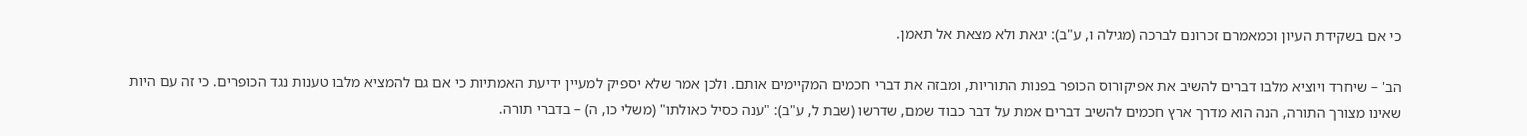כי אם בשקידת העיון וכמאמרם זכרונם לברכה (מגילה ו, ע"ב): יגאת ולא מצאת אל תאמן.

הב' – שיחרד ויוציא מלבו דברים להשיב את אפיקורוס הכופר בפנות התוריות, ומבזה את דברי חכמים המקיימים אותם. ולכן אמר שלא יספיק למעיין ידיעת האמתיות כי אם גם להמציא מלבו טענות נגד הכופרים. כי זה עם היות שאינו מצורך התורה, הנה הוא מדרך ארץ חכמים להשיב דברים אמת על דבר כבוד שמם, שדרשו (שבת ל, ע"ב): "ענה כסיל כאולתו" (משלי כו, ה) – בדברי תורה.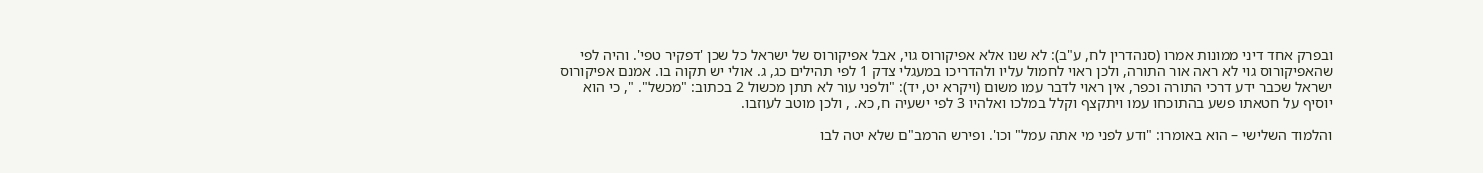ובפרק אחד דיני ממונות אמרו (סנהדרין לח, ע"ב): לא שנו אלא אפיקורוס גוי, אבל אפיקורוס של ישראל כל שכן 'דפקיר טפי'. והיה לפי שהאפיקורוס גוי לא ראה אור התורה, ולכן ראוי לחמול עליו ולהדריכו במעגלי צדק 1 לפי תהילים כג, ג. אולי יש תקוה בו. אמנם אפיקורוס ישראל שכבר ידע דרכי התורה וכפר, אין ראוי לדבר עמו משום (ויקרא יט, יד): "ולפני עור לא תתן מכשול 2 בכתוב: "מכשל". ", כי הוא יוסיף על חטאתו פשע בהתוכחו עמו ויתקצף וקלל במלכו ואלהיו 3 לפי ישעיה ח, כא. , ולכן מוטב לעוזבו.

והלמוד השלישי – הוא באומרו: "ודע לפני מי אתה עמל" וכו'. ופירש הרמב"ם שלא יטה לבו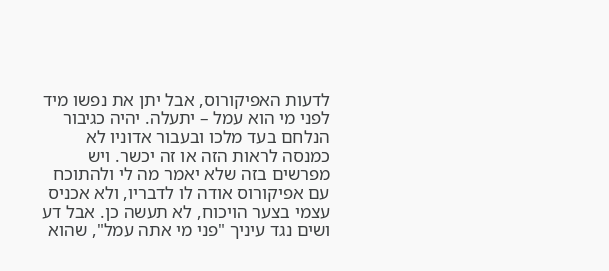לדעות האפיקורוס, אבל יתן את נפשו מיד לפני מי הוא עמל – יתעלה. יהיה כגיבור הנלחם בעד מלכו ובעבור אדוניו לא כמנסה לראות הזה או זה יכשר. ויש מפרשים בזה שלא יאמר מה לי ולהתוכח עם אפיקורוס אודה לו לדבריו, ולא אכניס עצמי בצער הויכוח, לא תעשה כן. אבל דע ושים נגד עיניך "פני מי אתה עמל", שהוא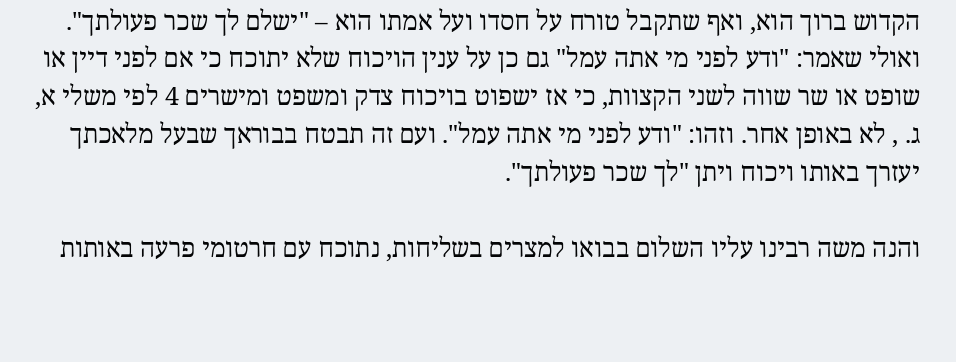הקדוש ברוך הוא, ואף שתקבל טורח על חסדו ועל אמתו הוא – "ישלם לך שכר פעולתך". ואולי שאמר: "ודע לפני מי אתה עמל" גם כן על ענין הויכוח שלא יתוכח כי אם לפני דיין או שופט או שר שווה לשני הקצוות, כי אז ישפוט בויכוח צדק ומשפט ומישרים 4 לפי משלי א, ג. , לא באופן אחר. וזהו: "ודע לפני מי אתה עמל". ועם זה תבטח בבוראך שבעל מלאכתך יעזרך באותו ויכוח ויתן "לך שכר פעולתך".

והנה משה רבינו עליו השלום בבואו למצרים בשליחות, נתוכח עם חרטומי פרעה באותות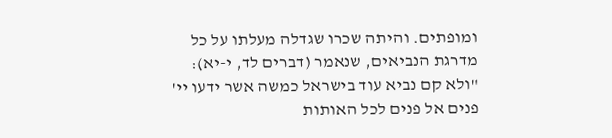ומופתים. והיתה שכרו שגדלה מעלתו על כל מדרגת הנביאים, שנאמר (דברים לד, י-יא): "ולא קם נביא עוד בישראל כמשה אשר ידעו יי' פנים אל פנים לכל האותות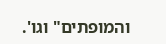והמופתים" וגו'.